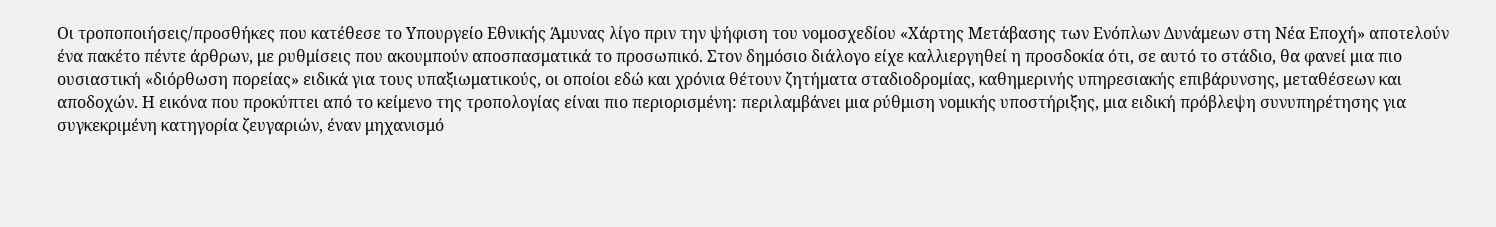Οι τροποποιήσεις/προσθήκες που κατέθεσε το Υπουργείο Εθνικής Άμυνας λίγο πριν την ψήφιση του νομοσχεδίου «Χάρτης Μετάβασης των Ενόπλων Δυνάμεων στη Νέα Εποχή» αποτελούν ένα πακέτο πέντε άρθρων, με ρυθμίσεις που ακουμπούν αποσπασματικά το προσωπικό. Στον δημόσιο διάλογο είχε καλλιεργηθεί η προσδοκία ότι, σε αυτό το στάδιο, θα φανεί μια πιο ουσιαστική «διόρθωση πορείας» ειδικά για τους υπαξιωματικούς, οι οποίοι εδώ και χρόνια θέτουν ζητήματα σταδιοδρομίας, καθημερινής υπηρεσιακής επιβάρυνσης, μεταθέσεων και αποδοχών. Η εικόνα που προκύπτει από το κείμενο της τροπολογίας είναι πιο περιορισμένη: περιλαμβάνει μια ρύθμιση νομικής υποστήριξης, μια ειδική πρόβλεψη συνυπηρέτησης για συγκεκριμένη κατηγορία ζευγαριών, έναν μηχανισμό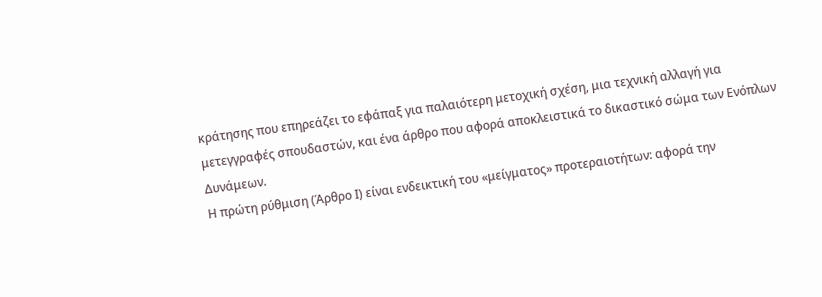κράτησης που επηρεάζει το εφάπαξ για παλαιότερη μετοχική σχέση, μια τεχνική αλλαγή για μετεγγραφές σπουδαστών, και ένα άρθρο που αφορά αποκλειστικά το δικαστικό σώμα των Ενόπλων Δυνάμεων.
Η πρώτη ρύθμιση (Άρθρο Ι) είναι ενδεικτική του «μείγματος» προτεραιοτήτων: αφορά την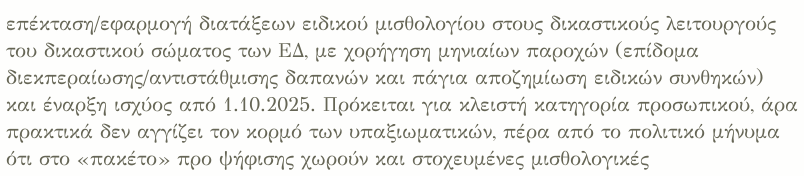επέκταση/εφαρμογή διατάξεων ειδικού μισθολογίου στους δικαστικούς λειτουργούς του δικαστικού σώματος των ΕΔ, με χορήγηση μηνιαίων παροχών (επίδομα διεκπεραίωσης/αντιστάθμισης δαπανών και πάγια αποζημίωση ειδικών συνθηκών) και έναρξη ισχύος από 1.10.2025. Πρόκειται για κλειστή κατηγορία προσωπικού, άρα πρακτικά δεν αγγίζει τον κορμό των υπαξιωματικών, πέρα από το πολιτικό μήνυμα ότι στο «πακέτο» προ ψήφισης χωρούν και στοχευμένες μισθολογικές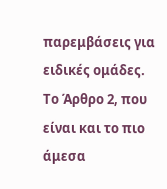παρεμβάσεις για ειδικές ομάδες.
Το Άρθρο 2, που είναι και το πιο άμεσα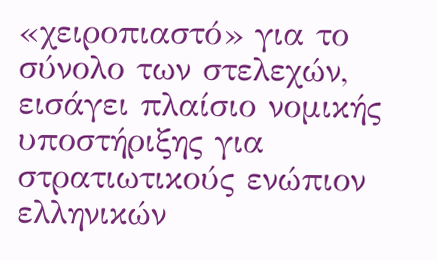«χειροπιαστό» για το σύνολο των στελεχών, εισάγει πλαίσιο νομικής υποστήριξης για στρατιωτικούς ενώπιον ελληνικών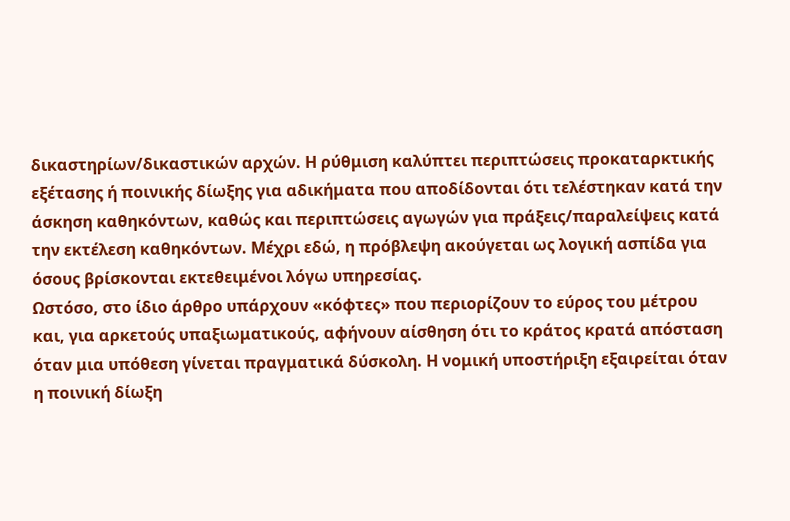δικαστηρίων/δικαστικών αρχών. Η ρύθμιση καλύπτει περιπτώσεις προκαταρκτικής εξέτασης ή ποινικής δίωξης για αδικήματα που αποδίδονται ότι τελέστηκαν κατά την άσκηση καθηκόντων, καθώς και περιπτώσεις αγωγών για πράξεις/παραλείψεις κατά την εκτέλεση καθηκόντων. Μέχρι εδώ, η πρόβλεψη ακούγεται ως λογική ασπίδα για όσους βρίσκονται εκτεθειμένοι λόγω υπηρεσίας.
Ωστόσο, στο ίδιο άρθρο υπάρχουν «κόφτες» που περιορίζουν το εύρος του μέτρου και, για αρκετούς υπαξιωματικούς, αφήνουν αίσθηση ότι το κράτος κρατά απόσταση όταν μια υπόθεση γίνεται πραγματικά δύσκολη. Η νομική υποστήριξη εξαιρείται όταν η ποινική δίωξη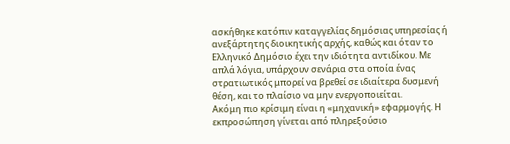ασκήθηκε κατόπιν καταγγελίας δημόσιας υπηρεσίας ή ανεξάρτητης διοικητικής αρχής, καθώς και όταν το Ελληνικό Δημόσιο έχει την ιδιότητα αντιδίκου. Με απλά λόγια, υπάρχουν σενάρια στα οποία ένας στρατιωτικός μπορεί να βρεθεί σε ιδιαίτερα δυσμενή θέση, και το πλαίσιο να μην ενεργοποιείται.
Ακόμη πιο κρίσιμη είναι η «μηχανική» εφαρμογής. Η εκπροσώπηση γίνεται από πληρεξούσιο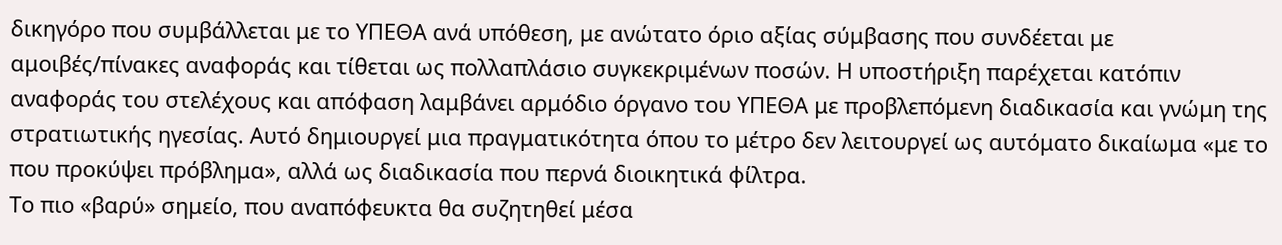δικηγόρο που συμβάλλεται με το ΥΠΕΘΑ ανά υπόθεση, με ανώτατο όριο αξίας σύμβασης που συνδέεται με αμοιβές/πίνακες αναφοράς και τίθεται ως πολλαπλάσιο συγκεκριμένων ποσών. Η υποστήριξη παρέχεται κατόπιν αναφοράς του στελέχους και απόφαση λαμβάνει αρμόδιο όργανο του ΥΠΕΘΑ με προβλεπόμενη διαδικασία και γνώμη της στρατιωτικής ηγεσίας. Αυτό δημιουργεί μια πραγματικότητα όπου το μέτρο δεν λειτουργεί ως αυτόματο δικαίωμα «με το που προκύψει πρόβλημα», αλλά ως διαδικασία που περνά διοικητικά φίλτρα.
Το πιο «βαρύ» σημείο, που αναπόφευκτα θα συζητηθεί μέσα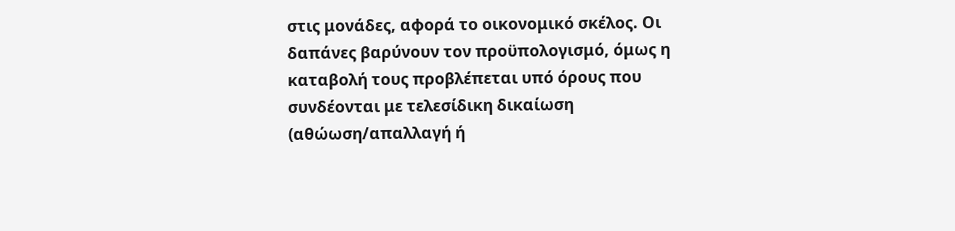στις μονάδες, αφορά το οικονομικό σκέλος. Οι δαπάνες βαρύνουν τον προϋπολογισμό, όμως η καταβολή τους προβλέπεται υπό όρους που συνδέονται με τελεσίδικη δικαίωση (αθώωση/απαλλαγή ή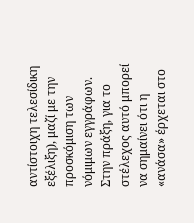αντίστοιχη τελεσίδικη εξέλιξη), μαζί με την προσκόμιση των νόμιμων εγγράφων. Στην πράξη, για το στέλεχος αυτό μπορεί να σημαίνει ότι η «ανάσα» έρχεται στο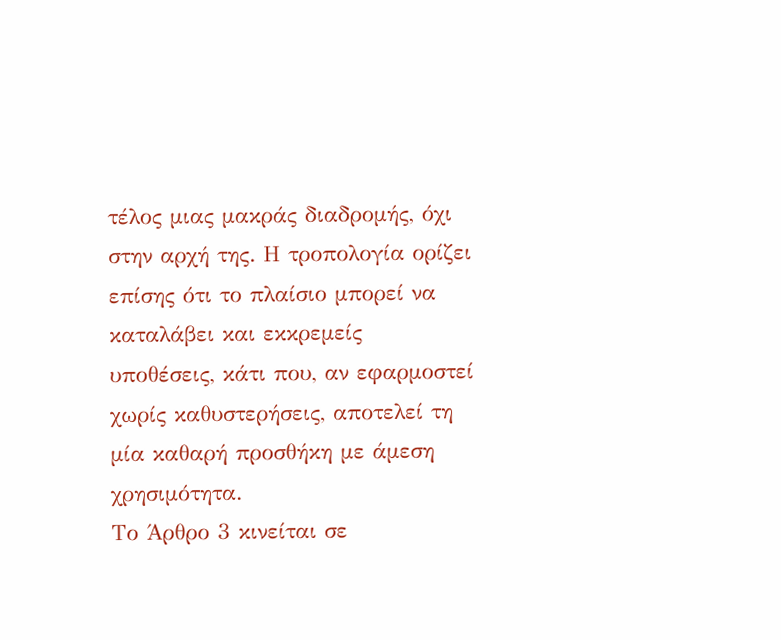τέλος μιας μακράς διαδρομής, όχι στην αρχή της. Η τροπολογία ορίζει επίσης ότι το πλαίσιο μπορεί να καταλάβει και εκκρεμείς υποθέσεις, κάτι που, αν εφαρμοστεί χωρίς καθυστερήσεις, αποτελεί τη μία καθαρή προσθήκη με άμεση χρησιμότητα.
Το Άρθρο 3 κινείται σε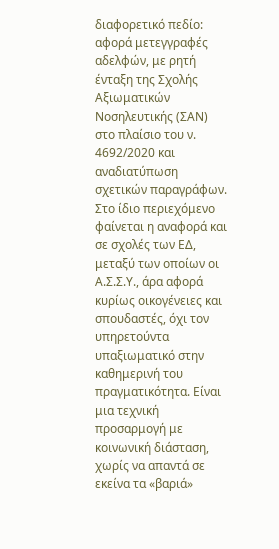διαφορετικό πεδίο: αφορά μετεγγραφές αδελφών, με ρητή ένταξη της Σχολής Αξιωματικών Νοσηλευτικής (ΣΑΝ) στο πλαίσιο του ν. 4692/2020 και αναδιατύπωση σχετικών παραγράφων. Στο ίδιο περιεχόμενο φαίνεται η αναφορά και σε σχολές των ΕΔ, μεταξύ των οποίων οι Α.Σ.Σ.Υ., άρα αφορά κυρίως οικογένειες και σπουδαστές, όχι τον υπηρετούντα υπαξιωματικό στην καθημερινή του πραγματικότητα. Είναι μια τεχνική προσαρμογή με κοινωνική διάσταση, χωρίς να απαντά σε εκείνα τα «βαριά»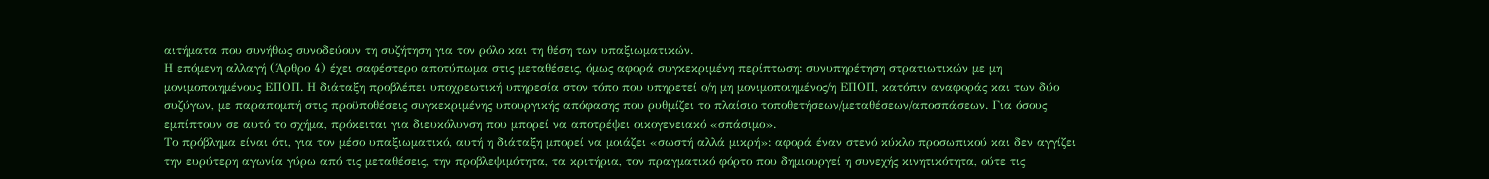αιτήματα που συνήθως συνοδεύουν τη συζήτηση για τον ρόλο και τη θέση των υπαξιωματικών.
Η επόμενη αλλαγή (Άρθρο 4) έχει σαφέστερο αποτύπωμα στις μεταθέσεις, όμως αφορά συγκεκριμένη περίπτωση: συνυπηρέτηση στρατιωτικών με μη μονιμοποιημένους ΕΠΟΠ. Η διάταξη προβλέπει υποχρεωτική υπηρεσία στον τόπο που υπηρετεί ο/η μη μονιμοποιημένος/η ΕΠΟΠ, κατόπιν αναφοράς και των δύο συζύγων, με παραπομπή στις προϋποθέσεις συγκεκριμένης υπουργικής απόφασης που ρυθμίζει το πλαίσιο τοποθετήσεων/μεταθέσεων/αποσπάσεων. Για όσους εμπίπτουν σε αυτό το σχήμα, πρόκειται για διευκόλυνση που μπορεί να αποτρέψει οικογενειακό «σπάσιμο».
Το πρόβλημα είναι ότι, για τον μέσο υπαξιωματικό, αυτή η διάταξη μπορεί να μοιάζει «σωστή αλλά μικρή»: αφορά έναν στενό κύκλο προσωπικού και δεν αγγίζει την ευρύτερη αγωνία γύρω από τις μεταθέσεις, την προβλεψιμότητα, τα κριτήρια, τον πραγματικό φόρτο που δημιουργεί η συνεχής κινητικότητα, ούτε τις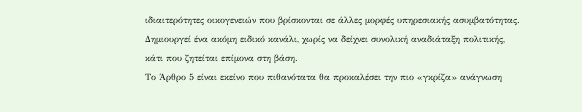ιδιαιτερότητες οικογενειών που βρίσκονται σε άλλες μορφές υπηρεσιακής ασυμβατότητας. Δημιουργεί ένα ακόμη ειδικό κανάλι, χωρίς να δείχνει συνολική αναδιάταξη πολιτικής, κάτι που ζητείται επίμονα στη βάση.
Το Άρθρο 5 είναι εκείνο που πιθανότατα θα προκαλέσει την πιο «γκρίζα» ανάγνωση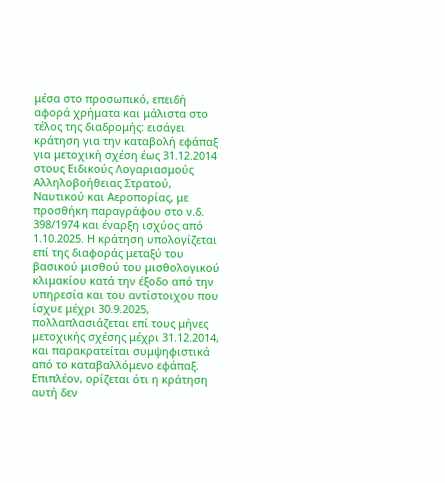μέσα στο προσωπικό, επειδή αφορά χρήματα και μάλιστα στο τέλος της διαδρομής: εισάγει κράτηση για την καταβολή εφάπαξ για μετοχική σχέση έως 31.12.2014 στους Ειδικούς Λογαριασμούς Αλληλοβοήθειας Στρατού, Ναυτικού και Αεροπορίας, με προσθήκη παραγράφου στο ν.δ. 398/1974 και έναρξη ισχύος από 1.10.2025. Η κράτηση υπολογίζεται επί της διαφοράς μεταξύ του βασικού μισθού του μισθολογικού κλιμακίου κατά την έξοδο από την υπηρεσία και του αντίστοιχου που ίσχυε μέχρι 30.9.2025, πολλαπλασιάζεται επί τους μήνες μετοχικής σχέσης μέχρι 31.12.2014, και παρακρατείται συμψηφιστικά από το καταβαλλόμενο εφάπαξ. Επιπλέον, ορίζεται ότι η κράτηση αυτή δεν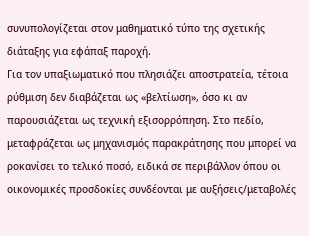συνυπολογίζεται στον μαθηματικό τύπο της σχετικής διάταξης για εφάπαξ παροχή.
Για τον υπαξιωματικό που πλησιάζει αποστρατεία, τέτοια ρύθμιση δεν διαβάζεται ως «βελτίωση», όσο κι αν παρουσιάζεται ως τεχνική εξισορρόπηση. Στο πεδίο, μεταφράζεται ως μηχανισμός παρακράτησης που μπορεί να ροκανίσει το τελικό ποσό, ειδικά σε περιβάλλον όπου οι οικονομικές προσδοκίες συνδέονται με αυξήσεις/μεταβολές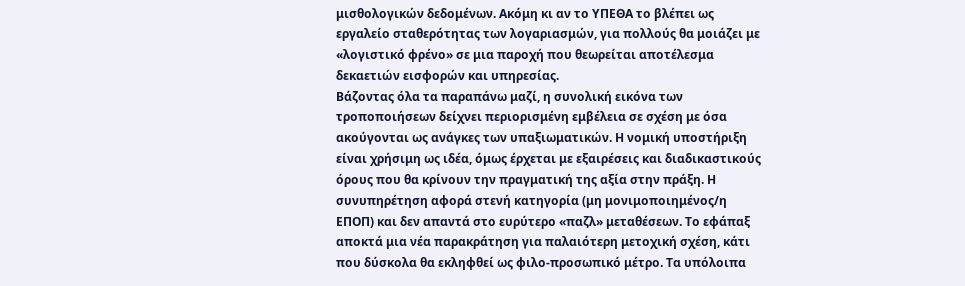μισθολογικών δεδομένων. Ακόμη κι αν το ΥΠΕΘΑ το βλέπει ως εργαλείο σταθερότητας των λογαριασμών, για πολλούς θα μοιάζει με «λογιστικό φρένο» σε μια παροχή που θεωρείται αποτέλεσμα δεκαετιών εισφορών και υπηρεσίας.
Βάζοντας όλα τα παραπάνω μαζί, η συνολική εικόνα των τροποποιήσεων δείχνει περιορισμένη εμβέλεια σε σχέση με όσα ακούγονται ως ανάγκες των υπαξιωματικών. Η νομική υποστήριξη είναι χρήσιμη ως ιδέα, όμως έρχεται με εξαιρέσεις και διαδικαστικούς όρους που θα κρίνουν την πραγματική της αξία στην πράξη. Η συνυπηρέτηση αφορά στενή κατηγορία (μη μονιμοποιημένος/η ΕΠΟΠ) και δεν απαντά στο ευρύτερο «παζλ» μεταθέσεων. Το εφάπαξ αποκτά μια νέα παρακράτηση για παλαιότερη μετοχική σχέση, κάτι που δύσκολα θα εκληφθεί ως φιλο-προσωπικό μέτρο. Τα υπόλοιπα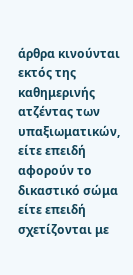άρθρα κινούνται εκτός της καθημερινής ατζέντας των υπαξιωματικών, είτε επειδή αφορούν το δικαστικό σώμα είτε επειδή σχετίζονται με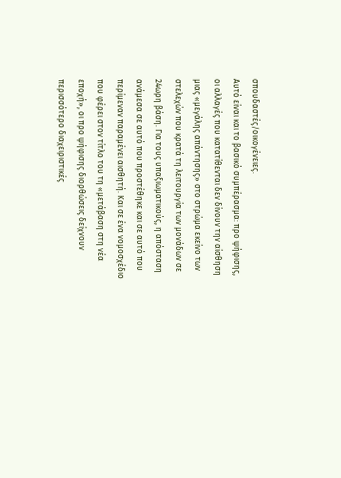σπουδαστές/οικογένειες.
Αυτό είναι και το βασικό συμπέρασμα: προ ψήφισης, οι αλλαγές που κατατίθενται δεν δίνουν την αίσθηση μιας «μεγάλης απάντησης» στο στρώμα εκείνο των στελεχών που κρατά τη λειτουργία των μονάδων σε 24ωρη βάση. Για τους υπαξιωματικούς, η απόσταση ανάμεσα σε αυτό που προστέθηκε και σε αυτό που περίμεναν παραμένει αισθητή. Και σε ένα νομοσχέδιο που φέρει στον τίτλο του τη «μετάβαση στη νέα εποχή», οι προ ψήφισης διορθώσεις δείχνουν περισσότερο διαχειριστικές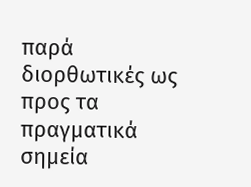παρά διορθωτικές ως προς τα πραγματικά σημεία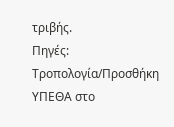τριβής.
Πηγές:
Τροπολογία/Προσθήκη ΥΠΕΘΑ στο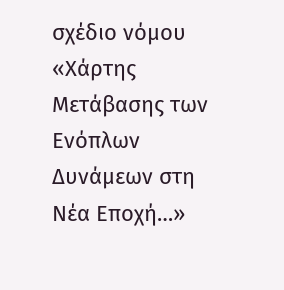σχέδιο νόμου «Χάρτης Μετάβασης των Ενόπλων Δυνάμεων στη Νέα Εποχή…»